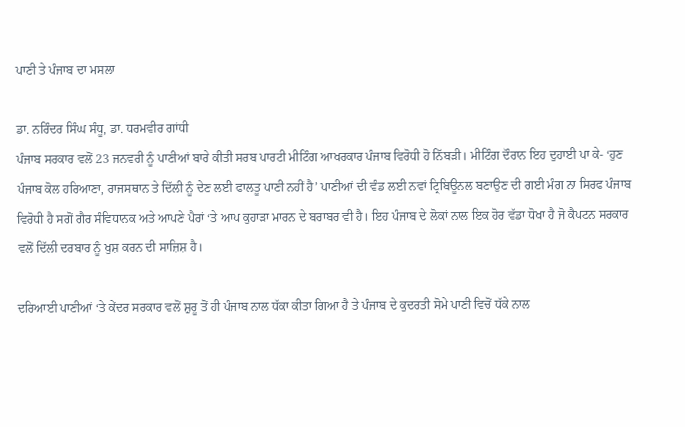ਪਾਣੀ ਤੇ ਪੰਜਾਬ ਦਾ ਮਸਲਾ

ਡਾ. ਨਰਿੰਦਰ ਸਿੰਘ ਸੰਧੂ, ਡਾ. ਧਰਮਵੀਰ ਗਾਂਧੀ
ਪੰਜਾਬ ਸਰਕਾਰ ਵਲੋਂ 23 ਜਨਵਰੀ ਨੂੰ ਪਾਣੀਆਂ ਬਾਰੇ ਕੀਤੀ ਸਰਬ ਪਾਰਟੀ ਮੀਟਿੰਗ ਆਖਰਕਾਰ ਪੰਜਾਬ ਵਿਰੋਧੀ ਹੋ ਨਿੱਬੜੀ। ਮੀਟਿੰਗ ਦੌਰਾਨ ਇਹ ਦੁਹਾਈ ਪਾ ਕੇ- ‘ਹੁਣ ਪੰਜਾਬ ਕੋਲ ਹਰਿਆਣਾ, ਰਾਜਸਥਾਨ ਤੇ ਦਿੱਲੀ ਨੂੰ ਦੇਣ ਲਈ ਫਾਲਤੂ ਪਾਣੀ ਨਹੀਂ ਹੈ’ ਪਾਣੀਆਂ ਦੀ ਵੰਡ ਲਈ ਨਵਾਂ ਟ੍ਰਿਬਿਊਨਲ ਬਣਾਉਣ ਦੀ ਗਈ ਮੰਗ ਨਾ ਸਿਰਫ ਪੰਜਾਬ ਵਿਰੋਧੀ ਹੈ ਸਗੋਂ ਗੈਰ ਸੰਵਿਧਾਨਕ ਅਤੇ ਆਪਣੇ ਪੈਰਾਂ ‘ਤੇ ਆਪ ਕੁਹਾੜਾ ਮਾਰਨ ਦੇ ਬਰਾਬਰ ਵੀ ਹੈ। ਇਹ ਪੰਜਾਬ ਦੇ ਲੋਕਾਂ ਨਾਲ ਇਕ ਹੋਰ ਵੱਡਾ ਧੋਖਾ ਹੈ ਜੋ ਕੈਪਟਨ ਸਰਕਾਰ ਵਲੋਂ ਦਿੱਲੀ ਦਰਬਾਰ ਨੂੰ ਖੁਸ਼ ਕਰਨ ਦੀ ਸਾਜ਼ਿਸ਼ ਹੈ।

ਦਰਿਆਈ ਪਾਣੀਆਂ ‘ਤੇ ਕੇਂਦਰ ਸਰਕਾਰ ਵਲੋਂ ਸ਼ੁਰੂ ਤੋਂ ਹੀ ਪੰਜਾਬ ਨਾਲ ਧੱਕਾ ਕੀਤਾ ਗਿਆ ਹੈ ਤੇ ਪੰਜਾਬ ਦੇ ਕੁਦਰਤੀ ਸੋਮੇ ਪਾਣੀ ਵਿਚੋਂ ਧੱਕੇ ਨਾਲ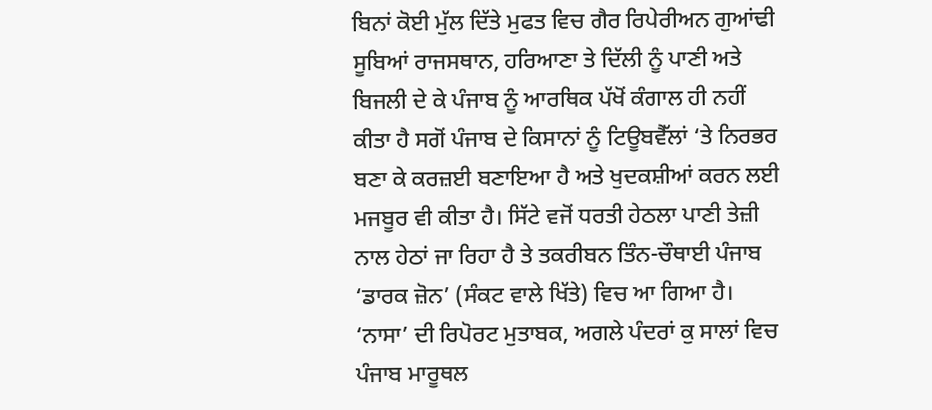ਬਿਨਾਂ ਕੋਈ ਮੁੱਲ ਦਿੱਤੇ ਮੁਫਤ ਵਿਚ ਗੈਰ ਰਿਪੇਰੀਅਨ ਗੁਆਂਢੀ ਸੂਬਿਆਂ ਰਾਜਸਥਾਨ, ਹਰਿਆਣਾ ਤੇ ਦਿੱਲੀ ਨੂੰ ਪਾਣੀ ਅਤੇ ਬਿਜਲੀ ਦੇ ਕੇ ਪੰਜਾਬ ਨੂੰ ਆਰਥਿਕ ਪੱਖੋਂ ਕੰਗਾਲ ਹੀ ਨਹੀਂ ਕੀਤਾ ਹੈ ਸਗੋਂ ਪੰਜਾਬ ਦੇ ਕਿਸਾਨਾਂ ਨੂੰ ਟਿਊਬਵੈੱਲਾਂ ‘ਤੇ ਨਿਰਭਰ ਬਣਾ ਕੇ ਕਰਜ਼ਈ ਬਣਾਇਆ ਹੈ ਅਤੇ ਖੁਦਕਸ਼ੀਆਂ ਕਰਨ ਲਈ ਮਜਬੂਰ ਵੀ ਕੀਤਾ ਹੈ। ਸਿੱਟੇ ਵਜੋਂ ਧਰਤੀ ਹੇਠਲਾ ਪਾਣੀ ਤੇਜ਼ੀ ਨਾਲ ਹੇਠਾਂ ਜਾ ਰਿਹਾ ਹੈ ਤੇ ਤਕਰੀਬਨ ਤਿੰਨ-ਚੌਥਾਈ ਪੰਜਾਬ ‘ਡਾਰਕ ਜ਼ੋਨ’ (ਸੰਕਟ ਵਾਲੇ ਖਿੱਤੇ) ਵਿਚ ਆ ਗਿਆ ਹੈ। ‘ਨਾਸਾ’ ਦੀ ਰਿਪੋਰਟ ਮੁਤਾਬਕ, ਅਗਲੇ ਪੰਦਰਾਂ ਕੁ ਸਾਲਾਂ ਵਿਚ ਪੰਜਾਬ ਮਾਰੂਥਲ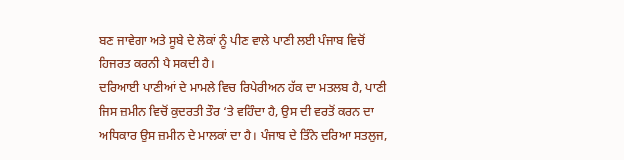ਬਣ ਜਾਵੇਗਾ ਅਤੇ ਸੂਬੇ ਦੇ ਲੋਕਾਂ ਨੂੰ ਪੀਣ ਵਾਲੇ ਪਾਣੀ ਲਈ ਪੰਜਾਬ ਵਿਚੋਂ ਹਿਜਰਤ ਕਰਨੀ ਪੈ ਸਕਦੀ ਹੈ।
ਦਰਿਆਈ ਪਾਣੀਆਂ ਦੇ ਮਾਮਲੇ ਵਿਚ ਰਿਪੇਰੀਅਨ ਹੱਕ ਦਾ ਮਤਲਬ ਹੈ, ਪਾਣੀ ਜਿਸ ਜ਼ਮੀਨ ਵਿਚੋਂ ਕੁਦਰਤੀ ਤੌਰ ‘ਤੇ ਵਹਿੰਦਾ ਹੈ, ਉਸ ਦੀ ਵਰਤੋਂ ਕਰਨ ਦਾ ਅਧਿਕਾਰ ਉਸ ਜ਼ਮੀਨ ਦੇ ਮਾਲਕਾਂ ਦਾ ਹੈ। ਪੰਜਾਬ ਦੇ ਤਿੰਨੇ ਦਰਿਆ ਸਤਲੁਜ,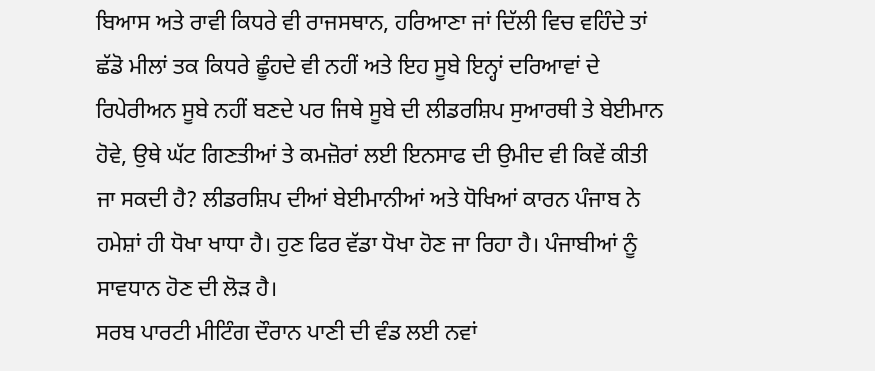ਬਿਆਸ ਅਤੇ ਰਾਵੀ ਕਿਧਰੇ ਵੀ ਰਾਜਸਥਾਨ, ਹਰਿਆਣਾ ਜਾਂ ਦਿੱਲੀ ਵਿਚ ਵਹਿੰਦੇ ਤਾਂ ਛੱਡੋ ਮੀਲਾਂ ਤਕ ਕਿਧਰੇ ਛੂੰਹਦੇ ਵੀ ਨਹੀਂ ਅਤੇ ਇਹ ਸੂਬੇ ਇਨ੍ਹਾਂ ਦਰਿਆਵਾਂ ਦੇ ਰਿਪੇਰੀਅਨ ਸੂਬੇ ਨਹੀਂ ਬਣਦੇ ਪਰ ਜਿਥੇ ਸੂਬੇ ਦੀ ਲੀਡਰਸ਼ਿਪ ਸੁਆਰਥੀ ਤੇ ਬੇਈਮਾਨ ਹੋਵੇ, ਉਥੇ ਘੱਟ ਗਿਣਤੀਆਂ ਤੇ ਕਮਜ਼ੋਰਾਂ ਲਈ ਇਨਸਾਫ ਦੀ ਉਮੀਦ ਵੀ ਕਿਵੇਂ ਕੀਤੀ ਜਾ ਸਕਦੀ ਹੈ? ਲੀਡਰਸ਼ਿਪ ਦੀਆਂ ਬੇਈਮਾਨੀਆਂ ਅਤੇ ਧੋਖਿਆਂ ਕਾਰਨ ਪੰਜਾਬ ਨੇ ਹਮੇਸ਼ਾਂ ਹੀ ਧੋਖਾ ਖਾਧਾ ਹੈ। ਹੁਣ ਫਿਰ ਵੱਡਾ ਧੋਖਾ ਹੋਣ ਜਾ ਰਿਹਾ ਹੈ। ਪੰਜਾਬੀਆਂ ਨੂੰ ਸਾਵਧਾਨ ਹੋਣ ਦੀ ਲੋੜ ਹੈ।
ਸਰਬ ਪਾਰਟੀ ਮੀਟਿੰਗ ਦੌਰਾਨ ਪਾਣੀ ਦੀ ਵੰਡ ਲਈ ਨਵਾਂ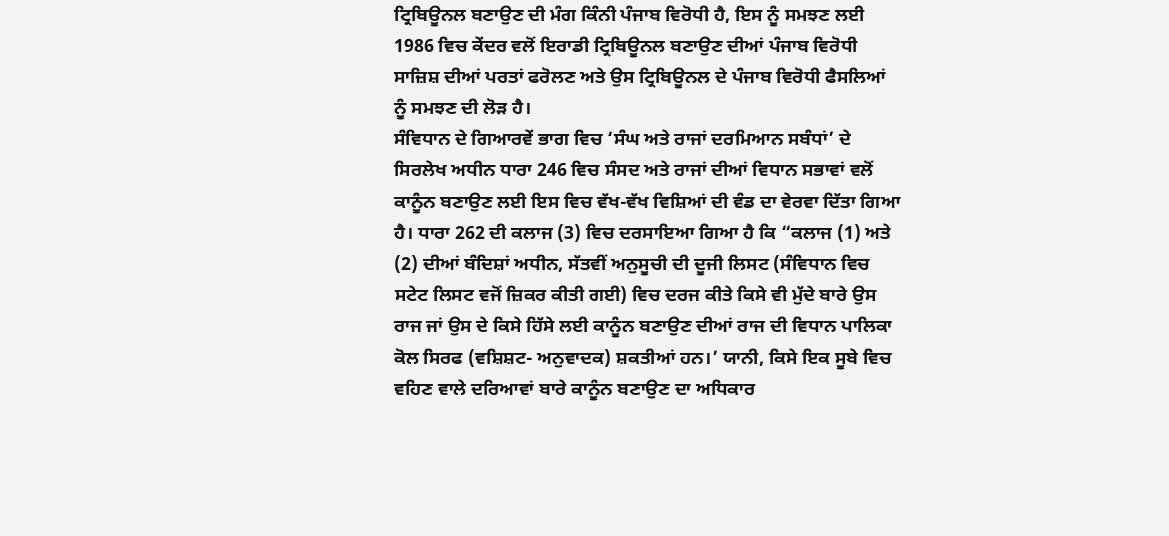ਟ੍ਰਿਬਿਊਨਲ ਬਣਾਉਣ ਦੀ ਮੰਗ ਕਿੰਨੀ ਪੰਜਾਬ ਵਿਰੋਧੀ ਹੈ, ਇਸ ਨੂੰ ਸਮਝਣ ਲਈ 1986 ਵਿਚ ਕੇਂਦਰ ਵਲੋਂ ਇਰਾਡੀ ਟ੍ਰਿਬਿਊਨਲ ਬਣਾਉਣ ਦੀਆਂ ਪੰਜਾਬ ਵਿਰੋਧੀ ਸਾਜ਼ਿਸ਼ ਦੀਆਂ ਪਰਤਾਂ ਫਰੋਲਣ ਅਤੇ ਉਸ ਟ੍ਰਿਬਿਊਨਲ ਦੇ ਪੰਜਾਬ ਵਿਰੋਧੀ ਫੈਸਲਿਆਂ ਨੂੰ ਸਮਝਣ ਦੀ ਲੋੜ ਹੈ।
ਸੰਵਿਧਾਨ ਦੇ ਗਿਆਰਵੇਂ ਭਾਗ ਵਿਚ ‘ਸੰਘ ਅਤੇ ਰਾਜਾਂ ਦਰਮਿਆਨ ਸਬੰਧਾਂ’ ਦੇ ਸਿਰਲੇਖ ਅਧੀਨ ਧਾਰਾ 246 ਵਿਚ ਸੰਸਦ ਅਤੇ ਰਾਜਾਂ ਦੀਆਂ ਵਿਧਾਨ ਸਭਾਵਾਂ ਵਲੋਂ ਕਾਨੂੰਨ ਬਣਾਉਣ ਲਈ ਇਸ ਵਿਚ ਵੱਖ-ਵੱਖ ਵਿਸ਼ਿਆਂ ਦੀ ਵੰਡ ਦਾ ਵੇਰਵਾ ਦਿੱਤਾ ਗਿਆ ਹੈ। ਧਾਰਾ 262 ਦੀ ਕਲਾਜ (3) ਵਿਚ ਦਰਸਾਇਆ ਗਿਆ ਹੈ ਕਿ “ਕਲਾਜ (1) ਅਤੇ (2) ਦੀਆਂ ਬੰਦਿਸ਼ਾਂ ਅਧੀਨ, ਸੱਤਵੀਂ ਅਨੁਸੂਚੀ ਦੀ ਦੂਜੀ ਲਿਸਟ (ਸੰਵਿਧਾਨ ਵਿਚ ਸਟੇਟ ਲਿਸਟ ਵਜੋਂ ਜ਼ਿਕਰ ਕੀਤੀ ਗਈ) ਵਿਚ ਦਰਜ ਕੀਤੇ ਕਿਸੇ ਵੀ ਮੁੱਦੇ ਬਾਰੇ ਉਸ ਰਾਜ ਜਾਂ ਉਸ ਦੇ ਕਿਸੇ ਹਿੱਸੇ ਲਈ ਕਾਨੂੰਨ ਬਣਾਉਣ ਦੀਆਂ ਰਾਜ ਦੀ ਵਿਧਾਨ ਪਾਲਿਕਾ ਕੋਲ ਸਿਰਫ (ਵਸ਼ਿਸ਼ਟ- ਅਨੁਵਾਦਕ) ਸ਼ਕਤੀਆਂ ਹਨ।’ ਯਾਨੀ, ਕਿਸੇ ਇਕ ਸੂਬੇ ਵਿਚ ਵਹਿਣ ਵਾਲੇ ਦਰਿਆਵਾਂ ਬਾਰੇ ਕਾਨੂੰਨ ਬਣਾਉਣ ਦਾ ਅਧਿਕਾਰ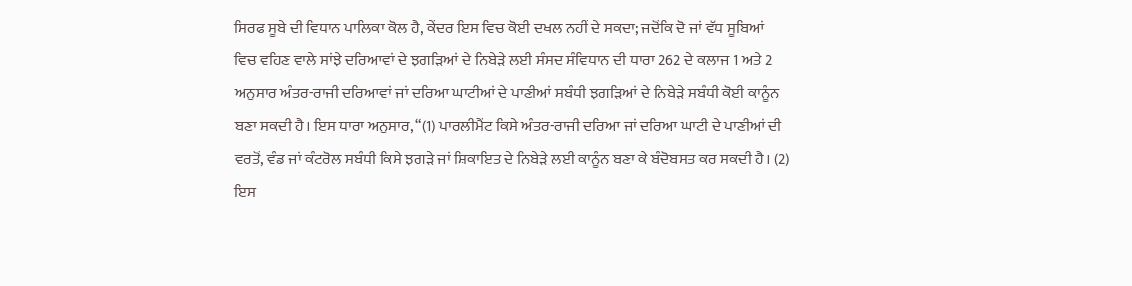ਸਿਰਫ ਸੂਬੇ ਦੀ ਵਿਧਾਨ ਪਾਲਿਕਾ ਕੋਲ ਹੈ, ਕੇਂਦਰ ਇਸ ਵਿਚ ਕੋਈ ਦਖਲ ਨਹੀਂ ਦੇ ਸਕਦਾ; ਜਦੋਂਕਿ ਦੋ ਜਾਂ ਵੱਧ ਸੂਬਿਆਂ ਵਿਚ ਵਹਿਣ ਵਾਲੇ ਸਾਂਝੇ ਦਰਿਆਵਾਂ ਦੇ ਝਗੜਿਆਂ ਦੇ ਨਿਬੇੜੇ ਲਈ ਸੰਸਦ ਸੰਵਿਧਾਨ ਦੀ ਧਾਰਾ 262 ਦੇ ਕਲਾਜ 1 ਅਤੇ 2 ਅਨੁਸਾਰ ਅੰਤਰ-ਰਾਜੀ ਦਰਿਆਵਾਂ ਜਾਂ ਦਰਿਆ ਘਾਟੀਆਂ ਦੇ ਪਾਣੀਆਂ ਸਬੰਧੀ ਝਗੜਿਆਂ ਦੇ ਨਿਬੇੜੇ ਸਬੰਧੀ ਕੋਈ ਕਾਨੂੰਨ ਬਣਾ ਸਕਦੀ ਹੈ। ਇਸ ਧਾਰਾ ਅਨੁਸਾਰ, “(1) ਪਾਰਲੀਮੈਂਟ ਕਿਸੇ ਅੰਤਰ-ਰਾਜੀ ਦਰਿਆ ਜਾਂ ਦਰਿਆ ਘਾਟੀ ਦੇ ਪਾਣੀਆਂ ਦੀ ਵਰਤੋਂ, ਵੰਡ ਜਾਂ ਕੰਟਰੋਲ ਸਬੰਧੀ ਕਿਸੇ ਝਗੜੇ ਜਾਂ ਸ਼ਿਕਾਇਤ ਦੇ ਨਿਬੇੜੇ ਲਈ ਕਾਨੂੰਨ ਬਣਾ ਕੇ ਬੰਦੋਬਸਤ ਕਰ ਸਕਦੀ ਹੈ। (2) ਇਸ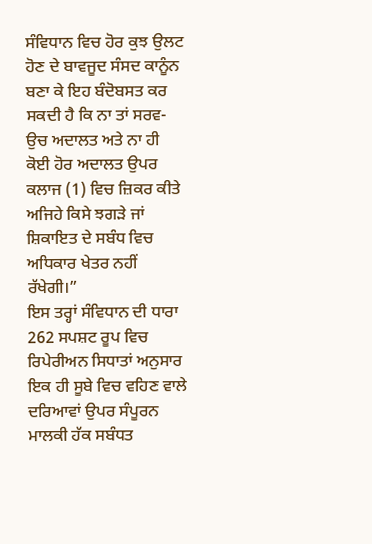ਸੰਵਿਧਾਨ ਵਿਚ ਹੋਰ ਕੁਝ ਉਲਟ ਹੋਣ ਦੇ ਬਾਵਜੂਦ ਸੰਸਦ ਕਾਨੂੰਨ ਬਣਾ ਕੇ ਇਹ ਬੰਦੋਬਸਤ ਕਰ ਸਕਦੀ ਹੈ ਕਿ ਨਾ ਤਾਂ ਸਰਵ-ਉਚ ਅਦਾਲਤ ਅਤੇ ਨਾ ਹੀ ਕੋਈ ਹੋਰ ਅਦਾਲਤ ਉਪਰ ਕਲਾਜ (1) ਵਿਚ ਜ਼ਿਕਰ ਕੀਤੇ ਅਜਿਹੇ ਕਿਸੇ ਝਗੜੇ ਜਾਂ ਸ਼ਿਕਾਇਤ ਦੇ ਸਬੰਧ ਵਿਚ ਅਧਿਕਾਰ ਖੇਤਰ ਨਹੀਂ ਰੱਖੇਗੀ।”
ਇਸ ਤਰ੍ਹਾਂ ਸੰਵਿਧਾਨ ਦੀ ਧਾਰਾ 262 ਸਪਸ਼ਟ ਰੂਪ ਵਿਚ ਰਿਪੇਰੀਅਨ ਸਿਧਾਤਾਂ ਅਨੁਸਾਰ ਇਕ ਹੀ ਸੂਬੇ ਵਿਚ ਵਹਿਣ ਵਾਲੇ ਦਰਿਆਵਾਂ ਉਪਰ ਸੰਪੂਰਨ ਮਾਲਕੀ ਹੱਕ ਸਬੰਧਤ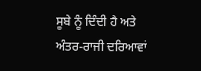ਸੂਬੇ ਨੂੰ ਦਿੰਦੀ ਹੈ ਅਤੇ ਅੰਤਰ-ਰਾਜੀ ਦਰਿਆਵਾਂ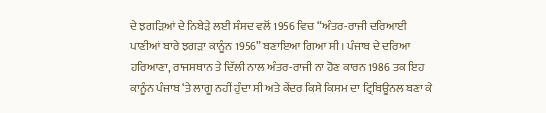ਦੇ ਝਗੜਿਆਂ ਦੇ ਨਿਬੇੜੇ ਲਈ ਸੰਸਦ ਵਲੋਂ 1956 ਵਿਚ “ਅੰਤਰ-ਰਾਜੀ ਦਰਿਆਈ ਪਾਣੀਆਂ ਬਾਰੇ ਝਗੜਾ ਕਾਨੂੰਨ 1956” ਬਣਾਇਆ ਗਿਆ ਸੀ। ਪੰਜਾਬ ਦੇ ਦਰਿਆ ਹਰਿਆਣਾ, ਰਾਜਸਥਾਨ ਤੇ ਦਿੱਲੀ ਨਾਲ ਅੰਤਰ-ਰਾਜੀ ਨਾ ਹੋਣ ਕਾਰਨ 1986 ਤਕ ਇਹ ਕਾਨੂੰਨ ਪੰਜਾਬ ‘ਤੇ ਲਾਗੂ ਨਹੀਂ ਹੁੰਦਾ ਸੀ ਅਤੇ ਕੇਂਦਰ ਕਿਸੇ ਕਿਸਮ ਦਾ ਟ੍ਰਿਬਿਊਨਲ ਬਣਾ ਕੇ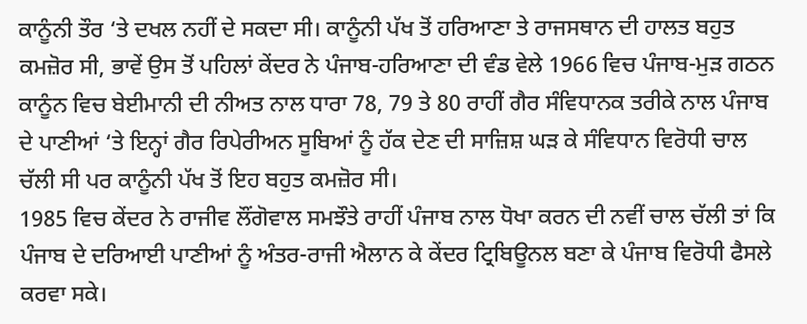ਕਾਨੂੰਨੀ ਤੌਰ ‘ਤੇ ਦਖਲ ਨਹੀਂ ਦੇ ਸਕਦਾ ਸੀ। ਕਾਨੂੰਨੀ ਪੱਖ ਤੋਂ ਹਰਿਆਣਾ ਤੇ ਰਾਜਸਥਾਨ ਦੀ ਹਾਲਤ ਬਹੁਤ ਕਮਜ਼ੋਰ ਸੀ, ਭਾਵੇਂ ਉਸ ਤੋਂ ਪਹਿਲਾਂ ਕੇਂਦਰ ਨੇ ਪੰਜਾਬ-ਹਰਿਆਣਾ ਦੀ ਵੰਡ ਵੇਲੇ 1966 ਵਿਚ ਪੰਜਾਬ-ਮੁੜ ਗਠਨ ਕਾਨੂੰਨ ਵਿਚ ਬੇਈਮਾਨੀ ਦੀ ਨੀਅਤ ਨਾਲ ਧਾਰਾ 78, 79 ਤੇ 80 ਰਾਹੀਂ ਗੈਰ ਸੰਵਿਧਾਨਕ ਤਰੀਕੇ ਨਾਲ ਪੰਜਾਬ ਦੇ ਪਾਣੀਆਂ ‘ਤੇ ਇਨ੍ਹਾਂ ਗੈਰ ਰਿਪੇਰੀਅਨ ਸੂਬਿਆਂ ਨੂੰ ਹੱਕ ਦੇਣ ਦੀ ਸਾਜ਼ਿਸ਼ ਘੜ ਕੇ ਸੰਵਿਧਾਨ ਵਿਰੋਧੀ ਚਾਲ ਚੱਲੀ ਸੀ ਪਰ ਕਾਨੂੰਨੀ ਪੱਖ ਤੋਂ ਇਹ ਬਹੁਤ ਕਮਜ਼ੋਰ ਸੀ।
1985 ਵਿਚ ਕੇਂਦਰ ਨੇ ਰਾਜੀਵ ਲੌਂਗੋਵਾਲ ਸਮਝੌਤੇ ਰਾਹੀਂ ਪੰਜਾਬ ਨਾਲ ਧੋਖਾ ਕਰਨ ਦੀ ਨਵੀਂ ਚਾਲ ਚੱਲੀ ਤਾਂ ਕਿ ਪੰਜਾਬ ਦੇ ਦਰਿਆਈ ਪਾਣੀਆਂ ਨੂੰ ਅੰਤਰ-ਰਾਜੀ ਐਲਾਨ ਕੇ ਕੇਂਦਰ ਟ੍ਰਿਬਿਊਨਲ ਬਣਾ ਕੇ ਪੰਜਾਬ ਵਿਰੋਧੀ ਫੈਸਲੇ ਕਰਵਾ ਸਕੇ।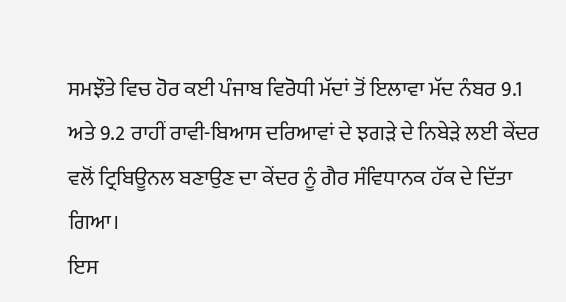ਸਮਝੌਤੇ ਵਿਚ ਹੋਰ ਕਈ ਪੰਜਾਬ ਵਿਰੋਧੀ ਮੱਦਾਂ ਤੋਂ ਇਲਾਵਾ ਮੱਦ ਨੰਬਰ 9.1 ਅਤੇ 9.2 ਰਾਹੀਂ ਰਾਵੀ-ਬਿਆਸ ਦਰਿਆਵਾਂ ਦੇ ਝਗੜੇ ਦੇ ਨਿਬੇੜੇ ਲਈ ਕੇਂਦਰ ਵਲੋਂ ਟ੍ਰਿਬਿਊਨਲ ਬਣਾਉਣ ਦਾ ਕੇਂਦਰ ਨੂੰ ਗੈਰ ਸੰਵਿਧਾਨਕ ਹੱਕ ਦੇ ਦਿੱਤਾ ਗਿਆ।
ਇਸ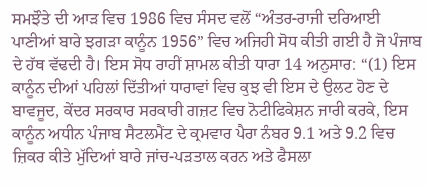ਸਮਝੌਤੇ ਦੀ ਆੜ ਵਿਚ 1986 ਵਿਚ ਸੰਸਦ ਵਲੋਂ “ਅੰਤਰ-ਰਾਜੀ ਦਰਿਆਈ ਪਾਣੀਆਂ ਬਾਰੇ ਝਗੜਾ ਕਾਨੂੰਨ 1956” ਵਿਚ ਅਜਿਹੀ ਸੋਧ ਕੀਤੀ ਗਈ ਹੈ ਜੋ ਪੰਜਾਬ ਦੇ ਹੱਥ ਵੱਢਦੀ ਹੈ। ਇਸ ਸੋਧ ਰਾਹੀਂ ਸ਼ਾਮਲ ਕੀਤੀ ਧਾਰਾ 14 ਅਨੁਸਾਰ: “(1) ਇਸ ਕਾਨੂੰਨ ਦੀਆਂ ਪਹਿਲਾਂ ਦਿੱਤੀਆਂ ਧਾਰਾਵਾਂ ਵਿਚ ਕੁਝ ਵੀ ਇਸ ਦੇ ਉਲਟ ਹੋਣ ਦੇ ਬਾਵਜੂਦ, ਕੇਂਦਰ ਸਰਕਾਰ ਸਰਕਾਰੀ ਗਜ਼ਟ ਵਿਚ ਨੋਟੀਫਿਕੇਸ਼ਨ ਜਾਰੀ ਕਰਕੇ, ਇਸ ਕਾਨੂੰਨ ਅਧੀਨ ਪੰਜਾਬ ਸੈਟਲਮੈਂਟ ਦੇ ਕ੍ਰਮਵਾਰ ਪੈਰਾ ਨੰਬਰ 9.1 ਅਤੇ 9.2 ਵਿਚ ਜ਼ਿਕਰ ਕੀਤੇ ਮੁੱਦਿਆਂ ਬਾਰੇ ਜਾਂਚ-ਪੜਤਾਲ ਕਰਨ ਅਤੇ ਫੈਸਲਾ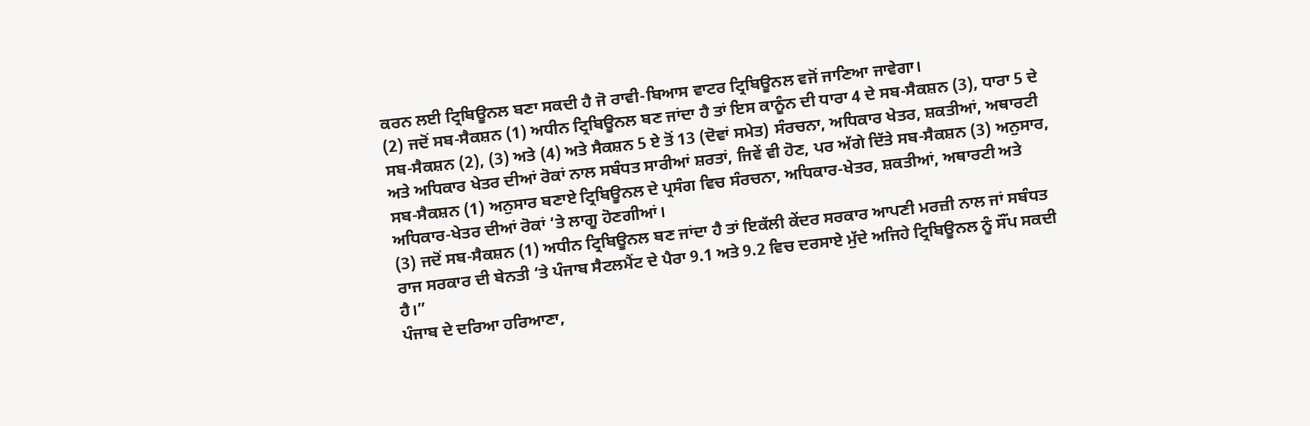ਕਰਨ ਲਈ ਟ੍ਰਿਬਿਊਨਲ ਬਣਾ ਸਕਦੀ ਹੈ ਜੋ ਰਾਵੀ-ਬਿਆਸ ਵਾਟਰ ਟ੍ਰਿਬਿਊਨਲ ਵਜੋਂ ਜਾਣਿਆ ਜਾਵੇਗਾ।
(2) ਜਦੋਂ ਸਬ-ਸੈਕਸ਼ਨ (1) ਅਧੀਨ ਟ੍ਰਿਬਿਊਨਲ ਬਣ ਜਾਂਦਾ ਹੈ ਤਾਂ ਇਸ ਕਾਨੂੰਨ ਦੀ ਧਾਰਾ 4 ਦੇ ਸਬ-ਸੈਕਸ਼ਨ (3), ਧਾਰਾ 5 ਦੇ ਸਬ-ਸੈਕਸ਼ਨ (2), (3) ਅਤੇ (4) ਅਤੇ ਸੈਕਸ਼ਨ 5 ਏ ਤੋਂ 13 (ਦੋਵਾਂ ਸਮੇਤ) ਸੰਰਚਨਾ, ਅਧਿਕਾਰ ਖੇਤਰ, ਸ਼ਕਤੀਆਂ, ਅਥਾਰਟੀ ਅਤੇ ਅਧਿਕਾਰ ਖੇਤਰ ਦੀਆਂ ਰੋਕਾਂ ਨਾਲ ਸਬੰਧਤ ਸਾਰੀਆਂ ਸ਼ਰਤਾਂ, ਜਿਵੇਂ ਵੀ ਹੋਣ, ਪਰ ਅੱਗੇ ਦਿੱਤੇ ਸਬ-ਸੈਕਸ਼ਨ (3) ਅਨੁਸਾਰ, ਸਬ-ਸੈਕਸ਼ਨ (1) ਅਨੁਸਾਰ ਬਣਾਏ ਟ੍ਰਿਬਿਊਨਲ ਦੇ ਪ੍ਰਸੰਗ ਵਿਚ ਸੰਰਚਨਾ, ਅਧਿਕਾਰ-ਖੇਤਰ, ਸ਼ਕਤੀਆਂ, ਅਥਾਰਟੀ ਅਤੇ ਅਧਿਕਾਰ-ਖੇਤਰ ਦੀਆਂ ਰੋਕਾਂ ‘ਤੇ ਲਾਗੂ ਹੋਣਗੀਆਂ।
(3) ਜਦੋਂ ਸਬ-ਸੈਕਸ਼ਨ (1) ਅਧੀਨ ਟ੍ਰਿਬਿਊਨਲ ਬਣ ਜਾਂਦਾ ਹੈ ਤਾਂ ਇਕੱਲੀ ਕੇਂਦਰ ਸਰਕਾਰ ਆਪਣੀ ਮਰਜ਼ੀ ਨਾਲ ਜਾਂ ਸਬੰਧਤ ਰਾਜ ਸਰਕਾਰ ਦੀ ਬੇਨਤੀ ‘ਤੇ ਪੰਜਾਬ ਸੈਟਲਮੈਂਟ ਦੇ ਪੈਰਾ 9.1 ਅਤੇ 9.2 ਵਿਚ ਦਰਸਾਏ ਮੁੱਦੇ ਅਜਿਹੇ ਟ੍ਰਿਬਿਊਨਲ ਨੂੰ ਸੌਂਪ ਸਕਦੀ ਹੈ।”
ਪੰਜਾਬ ਦੇ ਦਰਿਆ ਹਰਿਆਣਾ,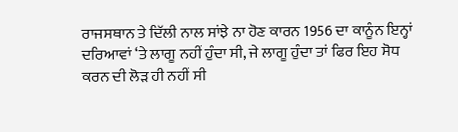ਰਾਜਸਥਾਨ ਤੇ ਦਿੱਲੀ ਨਾਲ ਸਾਂਝੇ ਨਾ ਹੋਣ ਕਾਰਨ 1956 ਦਾ ਕਾਨੂੰਨ ਇਨ੍ਹਾਂ ਦਰਿਆਵਾਂ ‘ਤੇ ਲਾਗੂ ਨਹੀਂ ਹੁੰਦਾ ਸੀ, ਜੇ ਲਾਗੂ ਹੁੰਦਾ ਤਾਂ ਫਿਰ ਇਹ ਸੋਧ ਕਰਨ ਦੀ ਲੋੜ ਹੀ ਨਹੀਂ ਸੀ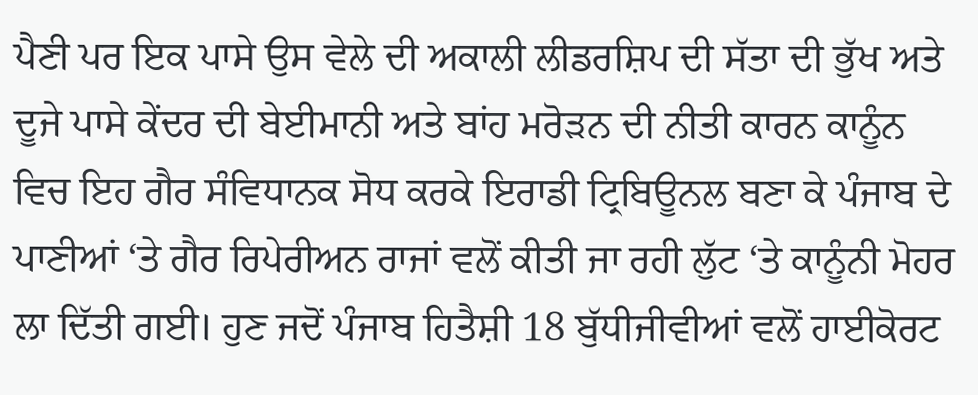ਪੈਣੀ ਪਰ ਇਕ ਪਾਸੇ ਉਸ ਵੇਲੇ ਦੀ ਅਕਾਲੀ ਲੀਡਰਸ਼ਿਪ ਦੀ ਸੱਤਾ ਦੀ ਭੁੱਖ ਅਤੇ ਦੂਜੇ ਪਾਸੇ ਕੇਂਦਰ ਦੀ ਬੇਈਮਾਨੀ ਅਤੇ ਬਾਂਹ ਮਰੋੜਨ ਦੀ ਨੀਤੀ ਕਾਰਨ ਕਾਨੂੰਨ ਵਿਚ ਇਹ ਗੈਰ ਸੰਵਿਧਾਨਕ ਸੋਧ ਕਰਕੇ ਇਰਾਡੀ ਟ੍ਰਿਬਿਊਨਲ ਬਣਾ ਕੇ ਪੰਜਾਬ ਦੇ ਪਾਣੀਆਂ ‘ਤੇ ਗੈਰ ਰਿਪੇਰੀਅਨ ਰਾਜਾਂ ਵਲੋਂ ਕੀਤੀ ਜਾ ਰਹੀ ਲੁੱਟ ‘ਤੇ ਕਾਨੂੰਨੀ ਮੋਹਰ ਲਾ ਦਿੱਤੀ ਗਈ। ਹੁਣ ਜਦੋਂ ਪੰਜਾਬ ਹਿਤੈਸ਼ੀ 18 ਬੁੱਧੀਜੀਵੀਆਂ ਵਲੋਂ ਹਾਈਕੋਰਟ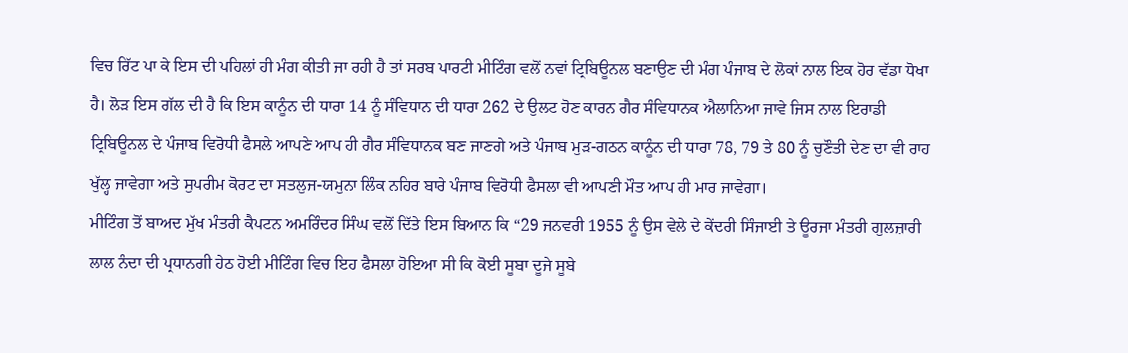ਵਿਚ ਰਿੱਟ ਪਾ ਕੇ ਇਸ ਦੀ ਪਹਿਲਾਂ ਹੀ ਮੰਗ ਕੀਤੀ ਜਾ ਰਹੀ ਹੈ ਤਾਂ ਸਰਬ ਪਾਰਟੀ ਮੀਟਿੰਗ ਵਲੋਂ ਨਵਾਂ ਟ੍ਰਿਬਿਊਨਲ ਬਣਾਉਣ ਦੀ ਮੰਗ ਪੰਜਾਬ ਦੇ ਲੋਕਾਂ ਨਾਲ ਇਕ ਹੋਰ ਵੱਡਾ ਧੋਖਾ ਹੈ। ਲੋੜ ਇਸ ਗੱਲ ਦੀ ਹੈ ਕਿ ਇਸ ਕਾਨੂੰਨ ਦੀ ਧਾਰਾ 14 ਨੂੰ ਸੰਵਿਧਾਨ ਦੀ ਧਾਰਾ 262 ਦੇ ਉਲਟ ਹੋਣ ਕਾਰਨ ਗੈਰ ਸੰਵਿਧਾਨਕ ਐਲਾਨਿਆ ਜਾਵੇ ਜਿਸ ਨਾਲ ਇਰਾਡੀ ਟ੍ਰਿਬਿਊਨਲ ਦੇ ਪੰਜਾਬ ਵਿਰੋਧੀ ਫੈਸਲੇ ਆਪਣੇ ਆਪ ਹੀ ਗੈਰ ਸੰਵਿਧਾਨਕ ਬਣ ਜਾਣਗੇ ਅਤੇ ਪੰਜਾਬ ਮੁੜ-ਗਠਨ ਕਾਨੂੰਨ ਦੀ ਧਾਰਾ 78, 79 ਤੇ 80 ਨੂੰ ਚੁਣੌਤੀ ਦੇਣ ਦਾ ਵੀ ਰਾਹ ਖੁੱਲ੍ਹ ਜਾਵੇਗਾ ਅਤੇ ਸੁਪਰੀਮ ਕੋਰਟ ਦਾ ਸਤਲੁਜ-ਯਮੁਨਾ ਲਿੰਕ ਨਹਿਰ ਬਾਰੇ ਪੰਜਾਬ ਵਿਰੋਧੀ ਫੈਸਲਾ ਵੀ ਆਪਣੀ ਮੌਤ ਆਪ ਹੀ ਮਾਰ ਜਾਵੇਗਾ।
ਮੀਟਿੰਗ ਤੋਂ ਬਾਅਦ ਮੁੱਖ ਮੰਤਰੀ ਕੈਪਟਨ ਅਮਰਿੰਦਰ ਸਿੰਘ ਵਲੋਂ ਦਿੱਤੇ ਇਸ ਬਿਆਨ ਕਿ “29 ਜਨਵਰੀ 1955 ਨੂੰ ਉਸ ਵੇਲੇ ਦੇ ਕੇਂਦਰੀ ਸਿੰਜਾਈ ਤੇ ਊਰਜਾ ਮੰਤਰੀ ਗੁਲਜ਼ਾਰੀ ਲਾਲ ਨੰਦਾ ਦੀ ਪ੍ਰਧਾਨਗੀ ਹੇਠ ਹੋਈ ਮੀਟਿੰਗ ਵਿਚ ਇਹ ਫੈਸਲਾ ਹੋਇਆ ਸੀ ਕਿ ਕੋਈ ਸੂਬਾ ਦੂਜੇ ਸੂਬੇ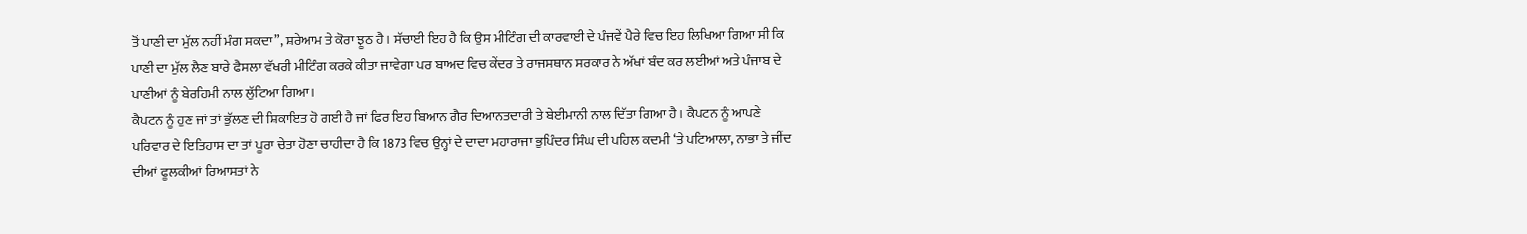ਤੋਂ ਪਾਣੀ ਦਾ ਮੁੱਲ ਨਹੀਂ ਮੰਗ ਸਕਦਾ”, ਸ਼ਰੇਆਮ ਤੇ ਕੋਰਾ ਝੂਠ ਹੈ। ਸੱਚਾਈ ਇਹ ਹੈ ਕਿ ਉਸ ਮੀਟਿੰਗ ਦੀ ਕਾਰਵਾਈ ਦੇ ਪੰਜਵੇਂ ਪੈਰੇ ਵਿਚ ਇਹ ਲਿਖਿਆ ਗਿਆ ਸੀ ਕਿ ਪਾਣੀ ਦਾ ਮੁੱਲ ਲੈਣ ਬਾਰੇ ਫੈਸਲਾ ਵੱਖਰੀ ਮੀਟਿੰਗ ਕਰਕੇ ਕੀਤਾ ਜਾਵੇਗਾ ਪਰ ਬਾਅਦ ਵਿਚ ਕੇਂਦਰ ਤੇ ਰਾਜਸਥਾਨ ਸਰਕਾਰ ਨੇ ਅੱਖਾਂ ਬੰਦ ਕਰ ਲਈਆਂ ਅਤੇ ਪੰਜਾਬ ਦੇ ਪਾਣੀਆਂ ਨੂੰ ਬੇਰਹਿਮੀ ਨਾਲ ਲੁੱਟਿਆ ਗਿਆ।
ਕੈਪਟਨ ਨੂੰ ਹੁਣ ਜਾਂ ਤਾਂ ਭੁੱਲਣ ਦੀ ਸ਼ਿਕਾਇਤ ਹੋ ਗਈ ਹੈ ਜਾਂ ਫਿਰ ਇਹ ਬਿਆਨ ਗੈਰ ਦਿਆਨਤਦਾਰੀ ਤੇ ਬੇਈਮਾਨੀ ਨਾਲ ਦਿੱਤਾ ਗਿਆ ਹੈ। ਕੈਪਟਨ ਨੂੰ ਆਪਣੇ ਪਰਿਵਾਰ ਦੇ ਇਤਿਹਾਸ ਦਾ ਤਾਂ ਪੂਰਾ ਚੇਤਾ ਹੋਣਾ ਚਾਹੀਦਾ ਹੈ ਕਿ 1873 ਵਿਚ ਉਨ੍ਹਾਂ ਦੇ ਦਾਦਾ ਮਹਾਰਾਜਾ ਭੁਪਿੰਦਰ ਸਿੰਘ ਦੀ ਪਹਿਲ ਕਦਮੀ ‘ਤੇ ਪਟਿਆਲਾ, ਨਾਭਾ ਤੇ ਜੀਂਦ ਦੀਆਂ ਫੂਲਕੀਆਂ ਰਿਆਸਤਾਂ ਨੇ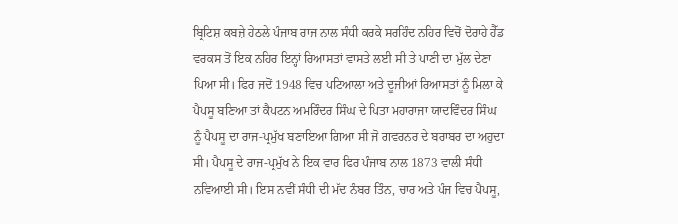ਬ੍ਰਿਟਿਸ਼ ਕਬਜ਼ੇ ਹੇਠਲੇ ਪੰਜਾਬ ਰਾਜ ਨਾਲ ਸੰਧੀ ਕਰਕੇ ਸਰਹਿੰਦ ਨਹਿਰ ਵਿਚੋਂ ਦੋਰਾਹੇ ਹੈੱਡ ਵਰਕਸ ਤੋਂ ਇਕ ਨਹਿਰ ਇਨ੍ਹਾਂ ਰਿਆਸਤਾਂ ਵਾਸਤੇ ਲਈ ਸੀ ਤੇ ਪਾਣੀ ਦਾ ਮੁੱਲ ਦੇਣਾ ਪਿਆ ਸੀ। ਫਿਰ ਜਦੋਂ 1948 ਵਿਚ ਪਟਿਆਲਾ ਅਤੇ ਦੂਜੀਆਂ ਰਿਆਸਤਾਂ ਨੂੰ ਮਿਲਾ ਕੇ ਪੈਪਸੂ ਬਣਿਆ ਤਾਂ ਕੈਪਟਨ ਅਮਰਿੰਦਰ ਸਿੰਘ ਦੇ ਪਿਤਾ ਮਹਾਰਾਜਾ ਯਾਦਵਿੰਦਰ ਸਿੰਘ ਨੂੰ ਪੈਪਸੂ ਦਾ ਰਾਜ-ਪ੍ਰਮੁੱਖ ਬਣਾਇਆ ਗਿਆ ਸੀ ਜੋ ਗਵਰਨਰ ਦੇ ਬਰਾਬਰ ਦਾ ਅਹੁਦਾ ਸੀ। ਪੈਪਸੂ ਦੇ ਰਾਜ-ਪ੍ਰਮੁੱਖ ਨੇ ਇਕ ਵਾਰ ਫਿਰ ਪੰਜਾਬ ਨਾਲ 1873 ਵਾਲੀ ਸੰਧੀ ਨਵਿਆਈ ਸੀ। ਇਸ ਨਵੀਂ ਸੰਧੀ ਦੀ ਮੱਦ ਨੰਬਰ ਤਿੰਨ, ਚਾਰ ਅਤੇ ਪੰਜ ਵਿਚ ਪੈਪਸੂ,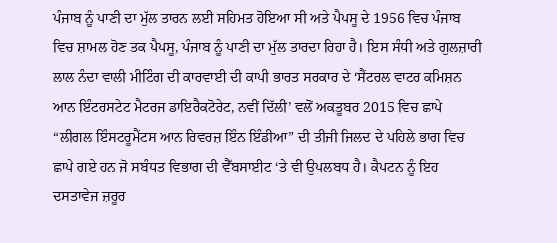ਪੰਜਾਬ ਨੂੰ ਪਾਣੀ ਦਾ ਮੁੱਲ ਤਾਰਨ ਲਈ ਸਹਿਮਤ ਹੋਇਆ ਸੀ ਅਤੇ ਪੈਪਸੂ ਦੇ 1956 ਵਿਚ ਪੰਜਾਬ ਵਿਚ ਸ਼ਾਮਲ ਹੋਣ ਤਕ ਪੈਪਸੂ, ਪੰਜਾਬ ਨੂੰ ਪਾਣੀ ਦਾ ਮੁੱਲ ਤਾਰਦਾ ਰਿਹਾ ਹੈ। ਇਸ ਸੰਧੀ ਅਤੇ ਗੁਲਜ਼ਾਰੀ ਲਾਲ ਨੰਦਾ ਵਾਲੀ ਮੀਟਿੰਗ ਦੀ ਕਾਰਵਾਈ ਦੀ ਕਾਪੀ ਭਾਰਤ ਸਰਕਾਰ ਦੇ ‘ਸੈਂਟਰਲ ਵਾਟਰ ਕਮਿਸ਼ਨ ਆਨ ਇੰਟਰਸਟੇਟ ਮੈਟਰਜ ਡਾਇਰੈਕਟੋਰੇਟ, ਨਵੀਂ ਦਿੱਲੀ’ ਵਲੋਂ ਅਕਤੂਬਰ 2015 ਵਿਚ ਛਾਪੇ “ਲੀਗਲ ਇੰਸਟਰੂਮੈਂਟਸ ਆਨ ਰਿਵਰਜ਼ ਇੰਨ ਇੰਡੀਆ” ਦੀ ਤੀਜੀ ਜਿਲਦ ਦੇ ਪਹਿਲੇ ਭਾਗ ਵਿਚ ਛਾਪੇ ਗਏ ਹਨ ਜੋ ਸਬੰਧਤ ਵਿਭਾਗ ਦੀ ਵੈੱਬਸਾਈਟ ‘ਤੇ ਵੀ ਉਪਲਬਧ ਹੈ। ਕੈਪਟਨ ਨੂੰ ਇਹ ਦਸਤਾਵੇਜ ਜ਼ਰੂਰ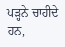ਪੜ੍ਹਨੇ ਚਾਹੀਦੇ ਹਨ,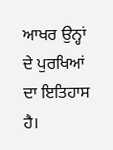ਆਖਰ ਉਨ੍ਹਾਂ ਦੇ ਪੁਰਖਿਆਂ ਦਾ ਇਤਿਹਾਸ ਹੈ।